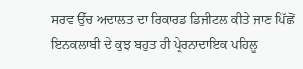ਸਰਵ ਉੱਚ ਅਦਾਲਤ ਦਾ ਰਿਕਾਰਡ ਡਿਜੀਟਲ ਕੀਤੇ ਜਾਣ ਪਿੱਛੋਂ ਇਨਕਲਾਬੀ ਦੇ ਕੁਝ ਬਹੁਤ ਹੀ ਪ੍ਰੇਰਨਾਦਾਇਕ ਪਹਿਲੂ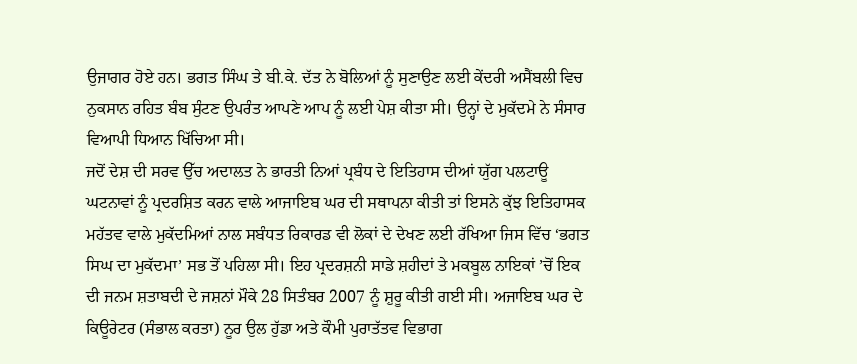ਉਜਾਗਰ ਹੋਏ ਹਨ। ਭਗਤ ਸਿੰਘ ਤੇ ਬੀ.ਕੇ. ਦੱਤ ਨੇ ਬੋਲਿਆਂ ਨੂੰ ਸੁਣਾਉਣ ਲਈ ਕੇਂਦਰੀ ਅਸੈਂਬਲੀ ਵਿਚ ਨੁਕਸਾਨ ਰਹਿਤ ਬੰਬ ਸੁੰਟਣ ਉਪਰੰਤ ਆਪਣੇ ਆਪ ਨੂੰ ਲਈ ਪੇਸ਼ ਕੀਤਾ ਸੀ। ਉਨ੍ਹਾਂ ਦੇ ਮੁਕੱਦਮੇ ਨੇ ਸੰਸਾਰ ਵਿਆਪੀ ਧਿਆਨ ਖਿੱਚਿਆ ਸੀ।
ਜਦੋਂ ਦੇਸ਼ ਦੀ ਸਰਵ ਉੱਚ ਅਦਾਲਤ ਨੇ ਭਾਰਤੀ ਨਿਆਂ ਪ੍ਰਬੰਧ ਦੇ ਇਤਿਹਾਸ ਦੀਆਂ ਯੁੱਗ ਪਲਟਾਊ ਘਟਨਾਵਾਂ ਨੂੰ ਪ੍ਰਦਰਸ਼ਿਤ ਕਰਨ ਵਾਲੇ ਆਜਾਇਬ ਘਰ ਦੀ ਸਥਾਪਨਾ ਕੀਤੀ ਤਾਂ ਇਸਨੇ ਕੁੱਝ ਇਤਿਹਾਸਕ ਮਹੱਤਵ ਵਾਲੇ ਮੁਕੱਦਮਿਆਂ ਨਾਲ ਸਬੰਧਤ ਰਿਕਾਰਡ ਵੀ ਲੋਕਾਂ ਦੇ ਦੇਖਣ ਲਈ ਰੱਖਿਆ ਜਿਸ ਵਿੱਚ ‘ਭਗਤ ਸਿਘ ਦਾ ਮੁਕੱਦਮਾ’ ਸਭ ਤੋਂ ਪਹਿਲਾ ਸੀ। ਇਹ ਪ੍ਰਦਰਸ਼ਨੀ ਸਾਡੇ ਸ਼ਹੀਦਾਂ ਤੇ ਮਕਬੂਲ ਨਾਇਕਾਂ ’ਚੋਂ ਇਕ ਦੀ ਜਨਮ ਸ਼ਤਾਬਦੀ ਦੇ ਜਸ਼ਨਾਂ ਮੌਕੇ 28 ਸਿਤੰਬਰ 2007 ਨੂੰ ਸ਼ੁਰੂ ਕੀਤੀ ਗਈ ਸੀ। ਅਜਾਇਬ ਘਰ ਦੇ ਕਿਊਰੇਟਰ (ਸੰਭਾਲ ਕਰਤਾ) ਨੂਰ ਉਲ ਹੁੱਡਾ ਅਤੇ ਕੌਮੀ ਪੁਰਾਤੱਤਵ ਵਿਭਾਗ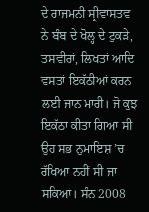ਦੇ ਰਾਜਮਨੀ ਸ੍ਰੀਵਾਸਤਵ ਨੇ ਬੰਬ ਦੇ ਖੋਲ੍ਹ ਦੇ ਟੁਕੜੇ, ਤਸਵੀਰਾਂ, ਲਿਖਤਾਂ ਆਦਿ ਵਸਤਾਂ ਇਕੱਠੀਆਂ ਕਰਨ ਲਈ ਜਾਨ ਮਾਰੀ। ਜੋ ਕੁਝ ਇਕੱਠਾ ਕੀਤਾ ਗਿਆ ਸੀ ਉਹ ਸਭ ਨੁਮਾਇਸ਼ ’ਚ ਰੱਖਿਆ ਨਹੀਂ ਸੀ ਜਾ ਸਕਿਆ। ਸੰਨ 2008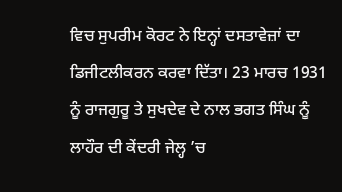ਵਿਚ ਸੁਪਰੀਮ ਕੋਰਟ ਨੇ ਇਨ੍ਹਾਂ ਦਸਤਾਵੇਜ਼ਾਂ ਦਾ ਡਿਜੀਟਲੀਕਰਨ ਕਰਵਾ ਦਿੱਤਾ। 23 ਮਾਰਚ 1931 ਨੂੰ ਰਾਜਗੁਰੂ ਤੇ ਸੁਖਦੇਵ ਦੇ ਨਾਲ ਭਗਤ ਸਿੰਘ ਨੂੰ ਲਾਹੌਰ ਦੀ ਕੇਂਦਰੀ ਜੇਲ੍ਹ ’ਚ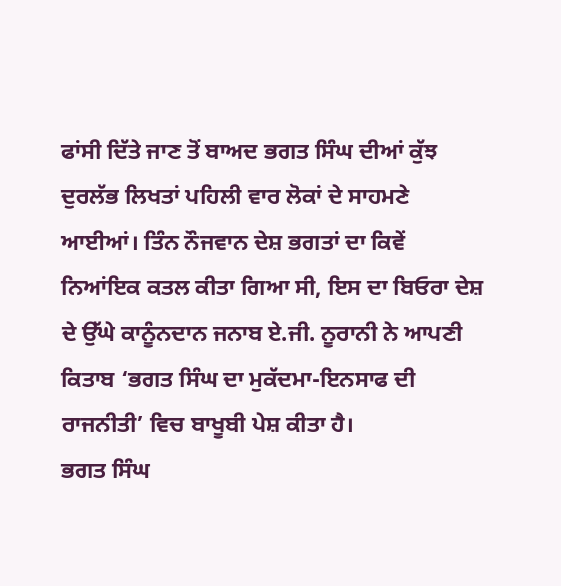ਫਾਂਸੀ ਦਿੱਤੇ ਜਾਣ ਤੋਂ ਬਾਅਦ ਭਗਤ ਸਿੰਘ ਦੀਆਂ ਕੁੱਝ ਦੁਰਲੱਭ ਲਿਖਤਾਂ ਪਹਿਲੀ ਵਾਰ ਲੋਕਾਂ ਦੇ ਸਾਹਮਣੇ ਆਈਆਂ। ਤਿੰਨ ਨੌਜਵਾਨ ਦੇਸ਼ ਭਗਤਾਂ ਦਾ ਕਿਵੇਂ ਨਿਆਂਇਕ ਕਤਲ ਕੀਤਾ ਗਿਆ ਸੀ, ਇਸ ਦਾ ਬਿਓਰਾ ਦੇਸ਼ ਦੇ ਉੱਘੇ ਕਾਨੂੰਨਦਾਨ ਜਨਾਬ ਏ.ਜੀ. ਨੂਰਾਨੀ ਨੇ ਆਪਣੀ ਕਿਤਾਬ ‘ਭਗਤ ਸਿੰਘ ਦਾ ਮੁਕੱਦਮਾ-ਇਨਸਾਫ ਦੀ ਰਾਜਨੀਤੀ’ ਵਿਚ ਬਾਖੂਬੀ ਪੇਸ਼ ਕੀਤਾ ਹੈ।
ਭਗਤ ਸਿੰਘ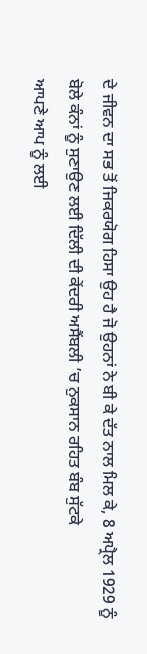ਦੇ ਜੀਵਨ ਦਾ ਸਭ ਤੋਂ ਜਿਕਰਯੋਗ ਹਿਸਾ ਉਹ ਹੈ ਜੋ ਉਹਨਾਂ ਨੇ ਬੀ ਕੇ ਦੱਤ ਨਾਲ ਮਿਲ ਕੇ, 8 ਅਪ੍ਰੈਲ 1929 ਨੂੰ ਬੋਲੇ ਕੰਨਾਂ ਨੂੰ ਸੁਣਾਉਣ ਲਈ ਦਿੱਲੀ ਦੀ ਕੇਂਦਰੀ ਅਸੈਂਬਲੀ ’ਚ ਨੁਕਸਾਨ ਰਹਿਤ ਬੰਬ ਸੁੱਟਕੇ
ਆਪਣੇ ਆਪ ਨੂੰ ਲਈ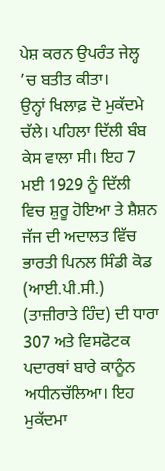ਪੇਸ਼ ਕਰਨ ਉਪਰੰਤ ਜੇਲ੍ਹ ’ਚ ਬਤੀਤ ਕੀਤਾ।
ਉਨ੍ਹਾਂ ਖਿਲਾਫ਼ ਦੋ ਮੁਕੱਦਮੇ ਚੱਲੇ। ਪਹਿਲਾ ਦਿੱਲੀ ਬੰਬ ਕੇਸ ਵਾਲਾ ਸੀ। ਇਹ 7 ਮਈ 1929 ਨੂੰ ਦਿੱਲੀ ਵਿਚ ਸ਼ੁਰੂ ਹੋਇਆ ਤੇ ਸ਼ੈਸ਼ਨ ਜੱਜ ਦੀ ਅਦਾਲਤ ਵਿੱਚ ਭਾਰਤੀ ਪਿਨਲ ਸਿੰਡੀ ਕੋਡ (ਆਈ.ਪੀ.ਸੀ.) (ਤਾਜ਼ੀਰਾਤੇ ਹਿੰਦ) ਦੀ ਧਾਰਾ 307 ਅਤੇ ਵਿਸਫੋਟਕ ਪਦਾਰਥਾਂ ਬਾਰੇ ਕਾਨੂੰਨ ਅਧੀਨਚੱਲਿਆ। ਇਹ ਮੁਕੱਦਮਾ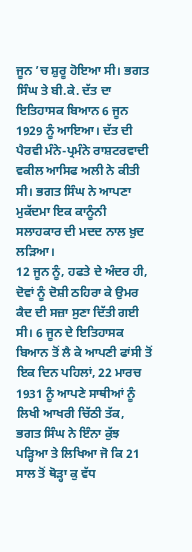ਜੂਨ ’ਚ ਸ਼ੁਰੂ ਹੋਇਆ ਸੀ। ਭਗਤ ਸਿੰਘ ਤੇ ਬੀ.ਕੇ. ਦੱਤ ਦਾ ਇਤਿਹਾਸਕ ਬਿਆਨ 6 ਜੂਨ 1929 ਨੂੰ ਆਇਆ। ਦੱਤ ਦੀ ਪੈਰਵੀ ਮੰਨੇ-ਪ੍ਰਮੰਨੇ ਰਾਸ਼ਟਰਵਾਦੀ ਵਕੀਲ ਆਸਿਫ ਅਲੀ ਨੇ ਕੀਤੀ ਸੀ। ਭਗਤ ਸਿੰਘ ਨੇ ਆਪਣਾ ਮੁਕੱਦਮਾ ਇਕ ਕਾਨੂੰਨੀ ਸਲਾਹਕਾਰ ਦੀ ਮਦਦ ਨਾਲ ਖ਼ੁਦ ਲੜਿਆ।
12 ਜੂਨ ਨੂੰ, ਹਫਤੇ ਦੇ ਅੰਦਰ ਹੀ, ਦੋਵਾਂ ਨੂੰ ਦੋਸ਼ੀ ਠਹਿਰਾ ਕੇ ਉਮਰ ਕੈਦ ਦੀ ਸਜ਼ਾ ਸੁਣਾ ਦਿੱਤੀ ਗਈ ਸੀ। 6 ਜੂਨ ਦੇ ਇਤਿਹਾਸਕ ਬਿਆਨ ਤੋਂ ਲੈ ਕੇ ਆਪਣੀ ਫਾਂਸੀ ਤੋਂ ਇਕ ਦਿਨ ਪਹਿਲਾਂ, 22 ਮਾਰਚ 1931 ਨੂੰ ਆਪਣੇ ਸਾਥੀਆਂ ਨੂੰ ਲਿਖੀ ਆਖਰੀ ਚਿੱਠੀ ਤੱਕ, ਭਗਤ ਸਿੰਘ ਨੇ ਇੰਨਾ ਕੁੱਝ ਪੜ੍ਹਿਆ ਤੇ ਲਿਖਿਆ ਜੋ ਕਿ 21 ਸਾਲ ਤੋਂ ਥੋੜ੍ਹਾ ਕੁ ਵੱਧ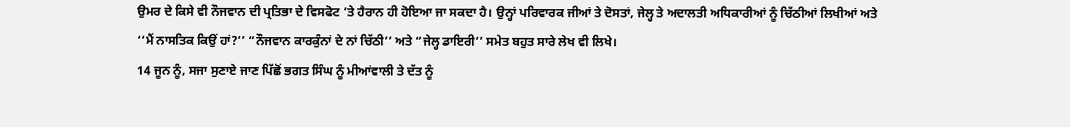ਉਮਰ ਦੇ ਕਿਸੇ ਵੀ ਨੌਜਵਾਨ ਦੀ ਪ੍ਰਤਿਭਾ ਦੇ ਵਿਸਫੋਟ ’ਤੇ ਹੈਰਾਨ ਹੀ ਹੋਇਆ ਜਾ ਸਕਦਾ ਹੈ। ਉਨ੍ਹਾਂ ਪਰਿਵਾਰਕ ਜੀਆਂ ਤੇ ਦੋਸਤਾਂ, ਜੇਲ੍ਹ ਤੇ ਅਦਾਲਤੀ ਅਧਿਕਾਰੀਆਂ ਨੂੰ ਚਿੱਠੀਆਂ ਲਿਖੀਆਂ ਅਤੇ ‘‘ਮੈਂ ਨਾਸਤਿਕ ਕਿਉਂ ਹਾਂ?’’ “ਨੌਜਵਾਨ ਕਾਰਕੁੰਨਾਂ ਦੇ ਨਾਂ ਚਿੱਠੀ’’ ਅਤੇ “ਜੇਲ੍ਹ ਡਾਇਰੀ’’ ਸਮੇਤ ਬਹੁਤ ਸਾਰੇ ਲੇਖ ਵੀ ਲਿਖੇ।
14 ਜੂਨ ਨੂੰ, ਸਜਾ ਸੁਣਾਏ ਜਾਣ ਪਿੱਛੋਂ ਭਗਤ ਸਿੰਘ ਨੂੰ ਮੀਆਂਵਾਲੀ ਤੇ ਦੱਤ ਨੂੰ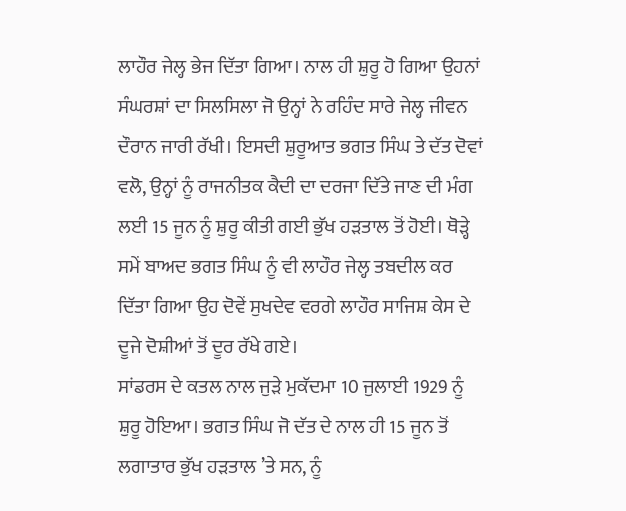ਲਾਹੌਰ ਜੇਲ੍ਹ ਭੇਜ ਦਿੱਤਾ ਗਿਆ। ਨਾਲ ਹੀ ਸ਼ੁਰੂ ਹੋ ਗਿਆ ਉਹਨਾਂ ਸੰਘਰਸ਼ਾਂ ਦਾ ਸਿਲਸਿਲਾ ਜੋ ਉਨ੍ਹਾਂ ਨੇ ਰਹਿੰਦ ਸਾਰੇ ਜੇਲ੍ਹ ਜੀਵਨ ਦੌਰਾਨ ਜਾਰੀ ਰੱਖੀ। ਇਸਦੀ ਸ਼ੁਰੂਆਤ ਭਗਤ ਸਿੰਘ ਤੇ ਦੱਤ ਦੋਵਾਂ ਵਲੋ, ਉਨ੍ਹਾਂ ਨੂੰ ਰਾਜਨੀਤਕ ਕੈਦੀ ਦਾ ਦਰਜਾ ਦਿੱਤੇ ਜਾਣ ਦੀ ਮੰਗ ਲਈ 15 ਜੂਨ ਨੂੰ ਸ਼ੁਰੂ ਕੀਤੀ ਗਈ ਭੁੱਖ ਹੜਤਾਲ ਤੋਂ ਹੋਈ। ਥੋੜ੍ਹੇ ਸਮੇਂ ਬਾਅਦ ਭਗਤ ਸਿੰਘ ਨੂੰ ਵੀ ਲਾਹੌਰ ਜੇਲ੍ਹ ਤਬਦੀਲ ਕਰ ਦਿੱਤਾ ਗਿਆ ਉਹ ਦੋਵੇਂ ਸੁਖਦੇਵ ਵਰਗੇ ਲਾਹੌਰ ਸਾਜਿਸ਼ ਕੇਸ ਦੇ ਦੂਜੇ ਦੋਸ਼ੀਆਂ ਤੋਂ ਦੂਰ ਰੱਖੇ ਗਏ।
ਸਾਂਡਰਸ ਦੇ ਕਤਲ ਨਾਲ ਜੁੜੇ ਮੁਕੱਦਮਾ 10 ਜੁਲਾਈ 1929 ਨੂੰ ਸ਼ੁਰੂ ਹੋਇਆ। ਭਗਤ ਸਿੰਘ ਜੋ ਦੱਤ ਦੇ ਨਾਲ ਹੀ 15 ਜੂਨ ਤੋਂ ਲਗਾਤਾਰ ਭੁੱਖ ਹੜਤਾਲ ’ਤੇ ਸਨ, ਨੂੰ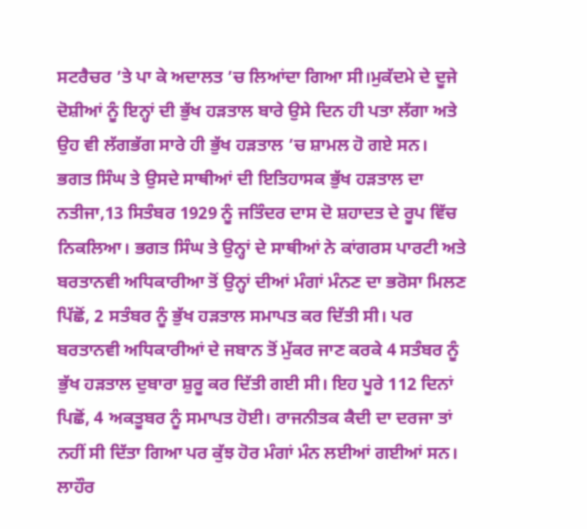ਸਟਰੈਚਰ ’ਤੇ ਪਾ ਕੇ ਅਦਾਲਤ ’ਚ ਲਿਆਂਦਾ ਗਿਆ ਸੀ।ਮੁਕੱਦਮੇ ਦੇ ਦੂਜੇ ਦੋਸ਼ੀਆਂ ਨੂੰ ਇਨ੍ਹਾਂ ਦੀ ਭੁੱਖ ਹੜਤਾਲ ਬਾਰੇ ਉਸੇ ਦਿਨ ਹੀ ਪਤਾ ਲੱਗਾ ਅਤੇ ਉਹ ਵੀ ਲੱਗਭੱਗ ਸਾਰੇ ਹੀ ਭੁੱਖ ਹੜਤਾਲ ’ਚ ਸ਼ਾਮਲ ਹੋ ਗਏ ਸਨ।
ਭਗਤ ਸਿੰਘ ਤੇ ਉਸਦੇ ਸਾਥੀਆਂ ਦੀ ਇਤਿਹਾਸਕ ਭੁੱਖ ਹੜਤਾਲ ਦਾ ਨਤੀਜਾ,13 ਸਿਤੰਬਰ 1929 ਨੂੰ ਜਤਿੰਦਰ ਦਾਸ ਦੋ ਸ਼ਹਾਦਤ ਦੇ ਰੂਪ ਵਿੱਚ ਨਿਕਲਿਆ। ਭਗਤ ਸਿੰਘ ਤੇ ਉਨ੍ਹਾਂ ਦੇ ਸਾਥੀਆਂ ਨੇ ਕਾਂਗਰਸ ਪਾਰਟੀ ਅਤੇ ਬਰਤਾਨਵੀ ਅਧਿਕਾਰੀਆ ਤੋਂ ਉਨ੍ਹਾਂ ਦੀਆਂ ਮੰਗਾਂ ਮੰਨਣ ਦਾ ਭਰੋਸਾ ਮਿਲਣ ਪਿੱਛੋਂ, 2 ਸਤੰਬਰ ਨੂੰ ਭੁੱਖ ਹੜਤਾਲ ਸਮਾਪਤ ਕਰ ਦਿੱਤੀ ਸੀ। ਪਰ ਬਰਤਾਨਵੀ ਅਧਿਕਾਰੀਆਂ ਦੇ ਜਬਾਨ ਤੋਂ ਮੁੱਕਰ ਜਾਣ ਕਰਕੇ 4 ਸਤੰਬਰ ਨੂੰ ਭੁੱਖ ਹੜਤਾਲ ਦੁਬਾਰਾ ਸ਼ੁਰੂ ਕਰ ਦਿੱਤੀ ਗਈ ਸੀ। ਇਹ ਪੂਰੇ 112 ਦਿਨਾਂ ਪਿਛੋਂ, 4 ਅਕਤੂਬਰ ਨੂੰ ਸਮਾਪਤ ਹੋਈ। ਰਾਜਨੀਤਕ ਕੈਦੀ ਦਾ ਦਰਜਾ ਤਾਂ ਨਹੀਂ ਸੀ ਦਿੱਤਾ ਗਿਆ ਪਰ ਕੁੱਝ ਹੋਰ ਮੰਗਾਂ ਮੰਨ ਲਈਆਂ ਗਈਆਂ ਸਨ।
ਲਾਹੌਰ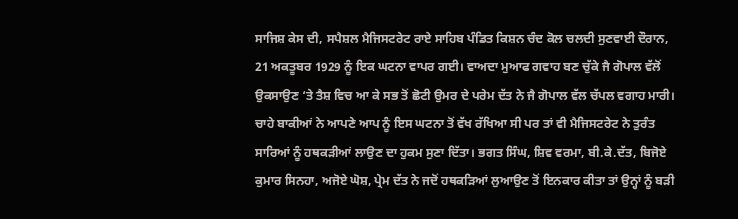ਸਾਜਿਸ਼ ਕੇਸ ਦੀ, ਸਪੈਸ਼ਲ ਮੈਜਿਸਟਰੇਟ ਰਾਏ ਸਾਹਿਬ ਪੰਡਿਤ ਕਿਸ਼ਨ ਚੰਦ ਕੋਲ ਚਲਦੀ ਸੁਣਵਾਈ ਦੌਰਾਨ, 21 ਅਕਤੂਬਰ 1929 ਨੂੰ ਇਕ ਘਟਨਾ ਵਾਪਰ ਗਈ। ਵਾਅਦਾ ਮੁਆਫ ਗਵਾਹ ਬਣ ਚੁੱਕੇ ਜੈ ਗੋਪਾਲ ਵੱਲੋਂ ਉਕਸਾਉਣ ‘ਤੇ ਤੈਸ਼ ਵਿਚ ਆ ਕੇ ਸਭ ਤੋਂ ਛੋਟੀ ਉਮਰ ਦੇ ਪਰੇਮ ਦੱਤ ਨੇ ਜੈ ਗੋਪਾਲ ਵੱਲ ਚੱਪਲ ਵਗਾਹ ਮਾਰੀ। ਚਾਹੇ ਬਾਕੀਆਂ ਨੇ ਆਪਣੇ ਆਪ ਨੂੰ ਇਸ ਘਟਨਾ ਤੋਂ ਵੱਖ ਰੱਖਿਆ ਸੀ ਪਰ ਤਾਂ ਵੀ ਮੈਜਿਸਟਰੇਟ ਨੇ ਤੁਰੰਤ ਸਾਰਿਆਂ ਨੂੰ ਹਥਕੜੀਆਂ ਲਾਉਣ ਦਾ ਹੁਕਮ ਸੁਣਾ ਦਿੱਤਾ। ਭਗਤ ਸਿੰਘ, ਸ਼ਿਵ ਵਰਮਾ, ਬੀ.ਕੇ.ਦੱਤ, ਬਿਜੋਏ ਕੁਮਾਰ ਸਿਨਹਾ, ਅਜੋਏ ਘੋਸ਼, ਪ੍ਰੇਮ ਦੱਤ ਨੇ ਜਦੋਂ ਹਥਕੜਿਆਂ ਲੁਆਉਣ ਤੋਂ ਇਨਕਾਰ ਕੀਤਾ ਤਾਂ ਉਨ੍ਹਾਂ ਨੂੰ ਬੜੀ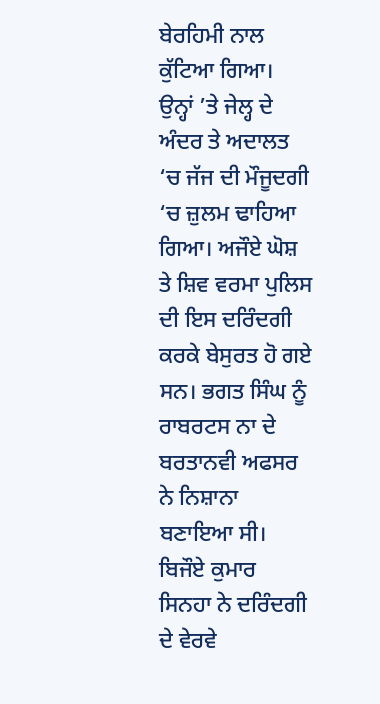ਬੇਰਹਿਮੀ ਨਾਲ ਕੁੱਟਿਆ ਗਿਆ। ਉਨ੍ਹਾਂ ’ਤੇ ਜੇਲ੍ਹ ਦੇ ਅੰਦਰ ਤੇ ਅਦਾਲਤ ‘ਚ ਜੱਜ ਦੀ ਮੌਜੂਦਗੀ ‘ਚ ਜ਼ੁਲਮ ਢਾਹਿਆ ਗਿਆ। ਅਜੌਏ ਘੋਸ਼ ਤੇ ਸ਼ਿਵ ਵਰਮਾ ਪੁਲਿਸ ਦੀ ਇਸ ਦਰਿੰਦਗੀ ਕਰਕੇ ਬੇਸੁਰਤ ਹੋ ਗਏ ਸਨ। ਭਗਤ ਸਿੰਘ ਨੂੰ ਰਾਬਰਟਸ ਨਾ ਦੇ ਬਰਤਾਨਵੀ ਅਫਸਰ ਨੇ ਨਿਸ਼ਾਨਾ ਬਣਾਇਆ ਸੀ। ਬਿਜੌਏ ਕੁਮਾਰ ਸਿਨਹਾ ਨੇ ਦਰਿੰਦਗੀ ਦੇ ਵੇਰਵੇ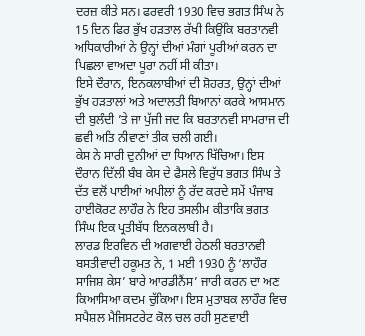ਦਰਜ਼ ਕੀਤੇ ਸਨ। ਫਰਵਰੀ 1930 ਵਿਚ ਭਗਤ ਸਿੰਘ ਨੇ 15 ਦਿਨ ਫਿਰ ਭੁੱਖ ਹੜਤਾਲ ਰੱਖੀ ਕਿਉਂਕਿ ਬਰਤਾਨਵੀ ਅਧਿਕਾਰੀਆਂ ਨੇ ਉਨ੍ਹਾਂ ਦੀਆਂ ਮੰਗਾਂ ਪੂਰੀਆਂ ਕਰਨ ਦਾ ਪਿਛਲਾ ਵਾਅਦਾ ਪੂਰਾ ਨਹੀਂ ਸੀ ਕੀਤਾ।
ਇਸੇ ਦੌਰਾਨ, ਇਨਕਲਾਬੀਆਂ ਦੀ ਸ਼ੋਹਰਤ, ਉਨ੍ਹਾਂ ਦੀਆਂ ਭੁੱਖ ਹੜਤਾਲਾਂ ਅਤੇ ਅਦਾਲਤੀ ਬਿਆਨਾਂ ਕਰਕੇ ਆਸਮਾਨ ਦੀ ਬੁਲੰਦੀ ’ਤੇ ਜਾ ਪੁੱਜੀ ਜਦ ਕਿ ਬਰਤਾਨਵੀ ਸਾਮਰਾਜ ਦੀ ਛਵੀ ਅਤਿ ਨੀਵਾਣਾਂ ਤੀਕ ਚਲੀ ਗਈ।
ਕੇਸ ਨੇ ਸਾਰੀ ਦੁਨੀਆਂ ਦਾ ਧਿਆਨ ਖਿੱਚਿਆ। ਇਸ ਦੌਰਾਨ ਦਿੱਲੀ ਬੰਬ ਕੇਸ ਦੇ ਫੈਸਲੇ ਵਿਰੁੱਧ ਭਗਤ ਸਿੰਘ ਤੇ ਦੱਤ ਵਲੋਂ ਪਾਈਆਂ ਅਪੀਲਾਂ ਨੂੰ ਰੱਦ ਕਰਦੇ ਸਮੇਂ ਪੰਜਾਬ ਹਾਈਕੋਰਟ ਲਾਹੌਰ ਨੇ ਇਹ ਤਸਲੀਮ ਕੀਤਾਕਿ ਭਗਤ ਸਿੰਘ ਇਕ ਪ੍ਰਤੀਬੱਧ ਇਨਕਲਾਬੀ ਹੈ।
ਲਾਰਡ ਇਰਵਿਨ ਦੀ ਅਗਵਾਈ ਹੇਠਲੀ ਬਰਤਾਨਵੀ ਬਸਤੀਵਾਦੀ ਹਕੂਮਤ ਨੇ, 1 ਮਈ 1930 ਨੂੰ ‘ਲਾਹੌਰ ਸਾਜਿਸ਼ ਕੇਸ’ ਬਾਰੇ ਆਰਡੀਨੈਂਸ’ ਜਾਰੀ ਕਰਨ ਦਾ ਅਣ ਕਿਆਸਿਆ ਕਦਮ ਚੁੱਕਿਆ। ਇਸ ਮੁਤਾਬਕ ਲਾਹੌਰ ਵਿਚ ਸਪੈਸ਼ਲ ਮੈਜਿਸਟਰੇਟ ਕੋਲ ਚਲ ਰਹੀ ਸੁਣਵਾਈ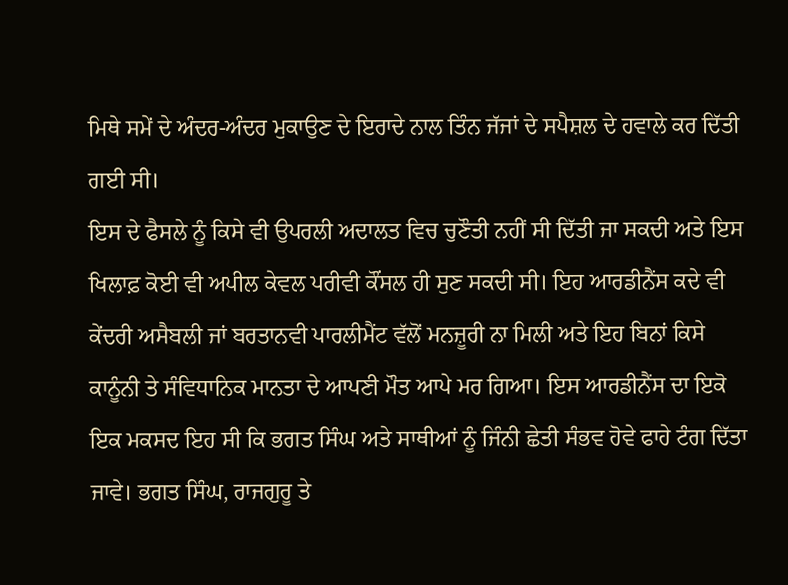ਮਿਥੇ ਸਮੇਂ ਦੇ ਅੰਦਰ-ਅੰਦਰ ਮੁਕਾਉਣ ਦੇ ਇਰਾਦੇ ਨਾਲ ਤਿੰਨ ਜੱਜਾਂ ਦੇ ਸਪੈਸ਼ਲ ਦੇ ਹਵਾਲੇ ਕਰ ਦਿੱਤੀ ਗਈ ਸੀ।
ਇਸ ਦੇ ਫੈਸਲੇ ਨੂੰ ਕਿਸੇ ਵੀ ਉਪਰਲੀ ਅਦਾਲਤ ਵਿਚ ਚੁਣੌਤੀ ਨਹੀਂ ਸੀ ਦਿੱਤੀ ਜਾ ਸਕਦੀ ਅਤੇ ਇਸ ਖਿਲਾਫ਼ ਕੋਈ ਵੀ ਅਪੀਲ ਕੇਵਲ ਪਰੀਵੀ ਕੌਂਸਲ ਹੀ ਸੁਣ ਸਕਦੀ ਸੀ। ਇਹ ਆਰਡੀਨੈਂਸ ਕਦੇ ਵੀ ਕੇਂਦਰੀ ਅਸੈਬਲੀ ਜਾਂ ਬਰਤਾਨਵੀ ਪਾਰਲੀਮੈਂਟ ਵੱਲੋਂ ਮਨਜ਼ੂਰੀ ਨਾ ਮਿਲੀ ਅਤੇ ਇਹ ਬਿਨਾਂ ਕਿਸੇ ਕਾਨੂੰਨੀ ਤੇ ਸੰਵਿਧਾਨਿਕ ਮਾਨਤਾ ਦੇ ਆਪਣੀ ਮੌਤ ਆਪੇ ਮਰ ਗਿਆ। ਇਸ ਆਰਡੀਨੈਂਸ ਦਾ ਇਕੋ ਇਕ ਮਕਸਦ ਇਹ ਸੀ ਕਿ ਭਗਤ ਸਿੰਘ ਅਤੇ ਸਾਥੀਆਂ ਨੂੰ ਜਿੰਨੀ ਛੇਤੀ ਸੰਭਵ ਹੋਵੇ ਫਾਹੇ ਟੰਗ ਦਿੱਤਾ ਜਾਵੇ। ਭਗਤ ਸਿੰਘ, ਰਾਜਗੁਰੂ ਤੇ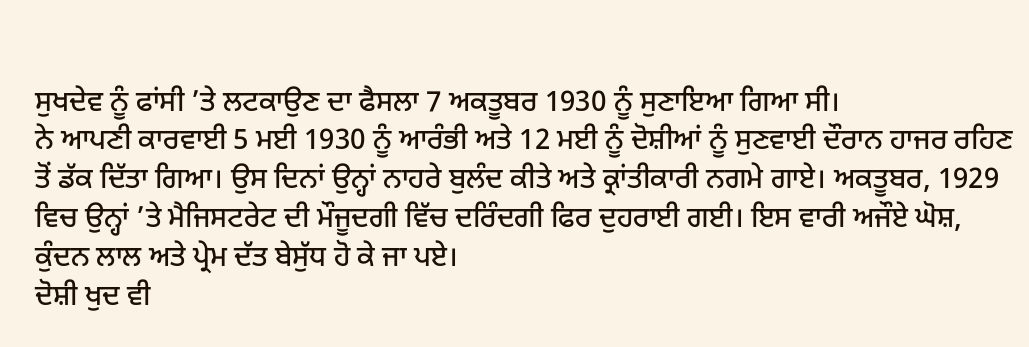ਸੁਖਦੇਵ ਨੂੰ ਫਾਂਸੀ ’ਤੇ ਲਟਕਾਉਣ ਦਾ ਫੈਸਲਾ 7 ਅਕਤੂਬਰ 1930 ਨੂੰ ਸੁਣਾਇਆ ਗਿਆ ਸੀ।
ਨੇ ਆਪਣੀ ਕਾਰਵਾਈ 5 ਮਈ 1930 ਨੂੰ ਆਰੰਭੀ ਅਤੇ 12 ਮਈ ਨੂੰ ਦੋਸ਼ੀਆਂ ਨੂੰ ਸੁਣਵਾਈ ਦੌਰਾਨ ਹਾਜਰ ਰਹਿਣ ਤੋਂ ਡੱਕ ਦਿੱਤਾ ਗਿਆ। ਉਸ ਦਿਨਾਂ ਉਨ੍ਹਾਂ ਨਾਹਰੇ ਬੁਲੰਦ ਕੀਤੇ ਅਤੇ ਕ੍ਰਾਂਤੀਕਾਰੀ ਨਗਮੇ ਗਾਏ। ਅਕਤੂਬਰ, 1929 ਵਿਚ ਉਨ੍ਹਾਂ ’ਤੇ ਮੈਜਿਸਟਰੇਟ ਦੀ ਮੌਜੂਦਗੀ ਵਿੱਚ ਦਰਿੰਦਗੀ ਫਿਰ ਦੁਹਰਾਈ ਗਈ। ਇਸ ਵਾਰੀ ਅਜੌਏ ਘੋਸ਼, ਕੁੰਦਨ ਲਾਲ ਅਤੇ ਪ੍ਰੇਮ ਦੱਤ ਬੇਸੁੱਧ ਹੋ ਕੇ ਜਾ ਪਏ।
ਦੋਸ਼ੀ ਖੁਦ ਵੀ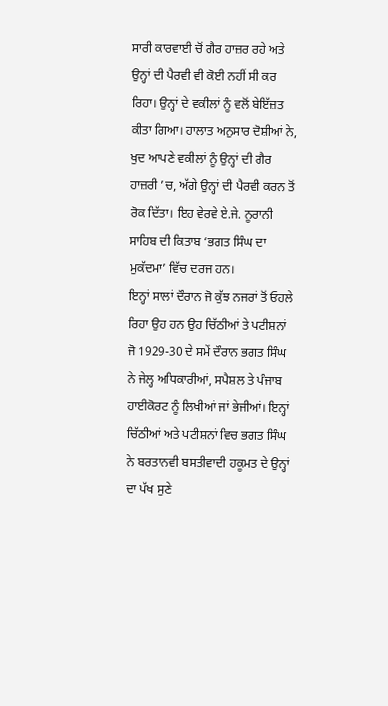ਸਾਰੀ ਕਾਰਵਾਈ ਚੋਂ ਗੈਰ ਹਾਜ਼ਰ ਰਹੇ ਅਤੇ ਉਨ੍ਹਾਂ ਦੀ ਪੈਰਵੀ ਵੀ ਕੋਈ ਨਹੀਂ ਸੀ ਕਰ ਰਿਹਾ। ਉਨ੍ਹਾਂ ਦੇ ਵਕੀਲਾਂ ਨੂੰ ਵਲੋਂ ਬੇਇੱਜ਼ਤ ਕੀਤਾ ਗਿਆ। ਹਾਲਾਤ ਅਨੁਸਾਰ ਦੋਸ਼ੀਆਂ ਨੇ, ਖੁਦ ਆਪਣੇ ਵਕੀਲਾਂ ਨੂੰ ਉਨ੍ਹਾਂ ਦੀ ਗੈਰ ਹਾਜ਼ਰੀ ’ਚ, ਅੱਗੇ ਉਨ੍ਹਾਂ ਦੀ ਪੈਰਵੀ ਕਰਨ ਤੋਂ ਰੋਕ ਦਿੱਤਾ। ਇਹ ਵੇਰਵੇ ਏ.ਜੇ. ਨੂਰਾਨੀ ਸਾਹਿਬ ਦੀ ਕਿਤਾਬ ‘ਭਗਤ ਸਿੰਘ ਦਾ ਮੁਕੱਦਮਾ’ ਵਿੱਚ ਦਰਜ ਹਨ।
ਇਨ੍ਹਾਂ ਸਾਲਾਂ ਦੌਰਾਨ ਜੋ ਕੁੱਝ ਨਜਰਾਂ ਤੋਂ ਓਹਲੇ ਰਿਹਾ ਉਹ ਹਨ ਉਹ ਚਿੱਠੀਆਂ ਤੇ ਪਟੀਸ਼ਨਾਂ ਜੋ 1929-30 ਦੇ ਸਮੇਂ ਦੌਰਾਨ ਭਗਤ ਸਿੰਘ ਨੇ ਜੇਲ੍ਹ ਅਧਿਕਾਰੀਆਂ, ਸਪੈਸ਼ਲ ਤੇ ਪੰਜਾਬ ਹਾਈਕੋਰਟ ਨੂੰ ਲਿਖੀਆਂ ਜਾਂ ਭੇਜੀਆਂ। ਇਨ੍ਹਾਂ ਚਿੱਠੀਆਂ ਅਤੇ ਪਟੀਸ਼ਨਾਂ ਵਿਚ ਭਗਤ ਸਿੰਘ ਨੇ ਬਰਤਾਨਵੀ ਬਸਤੀਵਾਦੀ ਹਕੂਮਤ ਦੇ ਉਨ੍ਹਾਂ ਦਾ ਪੱਖ ਸੁਣੇ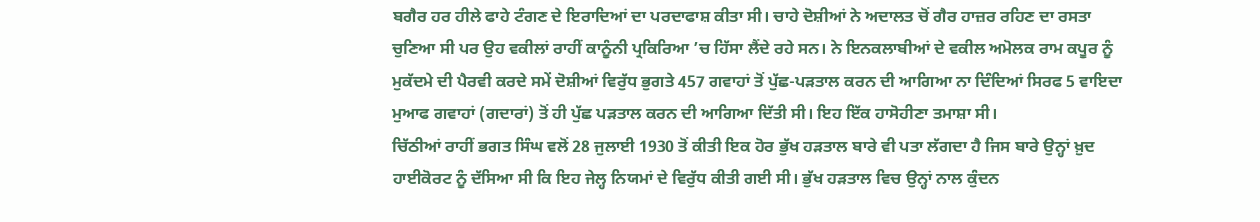ਬਗੈਰ ਹਰ ਹੀਲੇ ਫਾਹੇ ਟੰਗਣ ਦੇ ਇਰਾਦਿਆਂ ਦਾ ਪਰਦਾਫਾਸ਼ ਕੀਤਾ ਸੀ। ਚਾਹੇ ਦੋਸ਼ੀਆਂ ਨੇ ਅਦਾਲਤ ਚੋਂ ਗੈਰ ਹਾਜ਼ਰ ਰਹਿਣ ਦਾ ਰਸਤਾ ਚੁਣਿਆ ਸੀ ਪਰ ਉਹ ਵਕੀਲਾਂ ਰਾਹੀਂ ਕਾਨੂੰਨੀ ਪ੍ਰਕਿਰਿਆ ’ਚ ਹਿੱਸਾ ਲੈਂਦੇ ਰਹੇ ਸਨ। ਨੇ ਇਨਕਲਾਬੀਆਂ ਦੇ ਵਕੀਲ ਅਮੋਲਕ ਰਾਮ ਕਪੂਰ ਨੂੰ ਮੁਕੱਦਮੇ ਦੀ ਪੈਰਵੀ ਕਰਦੇ ਸਮੇਂ ਦੋਸ਼ੀਆਂ ਵਿਰੁੱਧ ਭੁਗਤੇ 457 ਗਵਾਹਾਂ ਤੋਂ ਪੁੱਛ-ਪੜਤਾਲ ਕਰਨ ਦੀ ਆਗਿਆ ਨਾ ਦਿੰਦਿਆਂ ਸਿਰਫ 5 ਵਾਇਦਾ ਮੁਆਫ ਗਵਾਹਾਂ (ਗਦਾਰਾਂ) ਤੋਂ ਹੀ ਪੁੱਛ ਪੜਤਾਲ ਕਰਨ ਦੀ ਆਗਿਆ ਦਿੱਤੀ ਸੀ। ਇਹ ਇੱਕ ਹਾਸੋਹੀਣਾ ਤਮਾਸ਼ਾ ਸੀ।
ਚਿੱਠੀਆਂ ਰਾਹੀਂ ਭਗਤ ਸਿੰਘ ਵਲੋਂ 28 ਜੁਲਾਈ 1930 ਤੋਂ ਕੀਤੀ ਇਕ ਹੋਰ ਭੁੱਖ ਹੜਤਾਲ ਬਾਰੇ ਵੀ ਪਤਾ ਲੱਗਦਾ ਹੈ ਜਿਸ ਬਾਰੇ ਉਨ੍ਹਾਂ ਖ਼ੁਦ ਹਾਈਕੋਰਟ ਨੂੰ ਦੱਸਿਆ ਸੀ ਕਿ ਇਹ ਜੇਲ੍ਹ ਨਿਯਮਾਂ ਦੇ ਵਿਰੁੱਧ ਕੀਤੀ ਗਈ ਸੀ। ਭੁੱਖ ਹੜਤਾਲ ਵਿਚ ਉਨ੍ਹਾਂ ਨਾਲ ਕੁੰਦਨ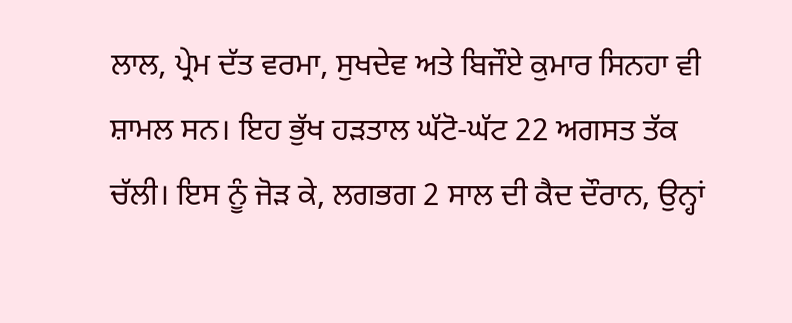ਲਾਲ, ਪ੍ਰੇਮ ਦੱਤ ਵਰਮਾ, ਸੁਖਦੇਵ ਅਤੇ ਬਿਜੌਏ ਕੁਮਾਰ ਸਿਨਹਾ ਵੀ ਸ਼ਾਮਲ ਸਨ। ਇਹ ਭੁੱਖ ਹੜਤਾਲ ਘੱਟੋ-ਘੱਟ 22 ਅਗਸਤ ਤੱਕ ਚੱਲੀ। ਇਸ ਨੂੰ ਜੋੜ ਕੇ, ਲਗਭਗ 2 ਸਾਲ ਦੀ ਕੈਦ ਦੌਰਾਨ, ਉਨ੍ਹਾਂ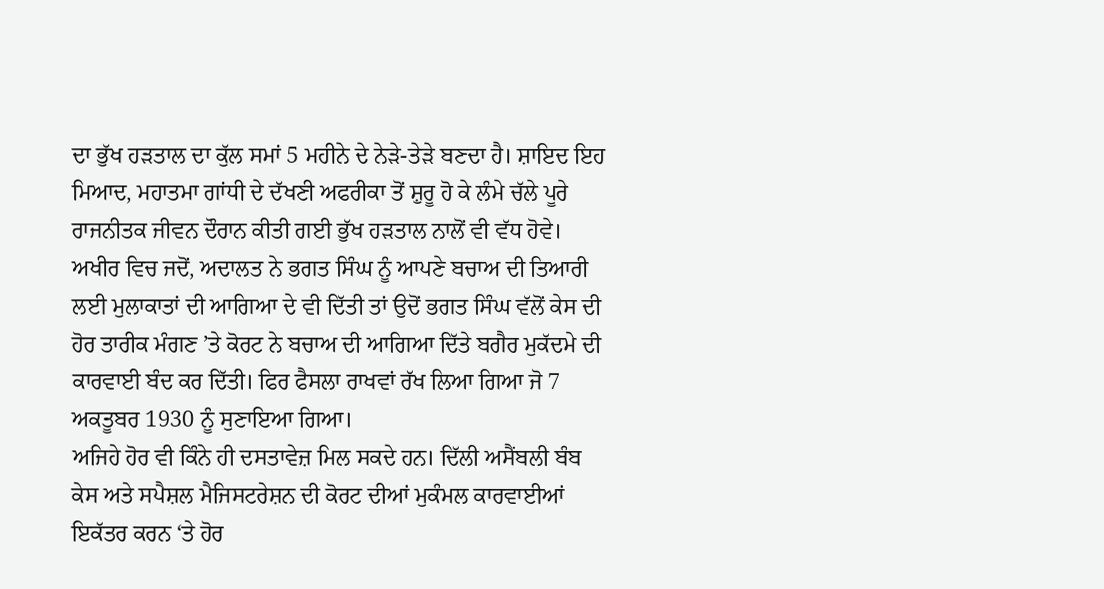ਦਾ ਭੁੱਖ ਹੜਤਾਲ ਦਾ ਕੁੱਲ ਸਮਾਂ 5 ਮਹੀਨੇ ਦੇ ਨੇੜੇ-ਤੇੜੇ ਬਣਦਾ ਹੈ। ਸ਼ਾਇਦ ਇਹ ਮਿਆਦ, ਮਹਾਤਮਾ ਗਾਂਧੀ ਦੇ ਦੱਖਣੀ ਅਫਰੀਕਾ ਤੋਂ ਸ਼ੁਰੂ ਹੋ ਕੇ ਲੰਮੇ ਚੱਲੇ ਪੂਰੇ ਰਾਜਨੀਤਕ ਜੀਵਨ ਦੌਰਾਨ ਕੀਤੀ ਗਈ ਭੁੱਖ ਹੜਤਾਲ ਨਾਲੋਂ ਵੀ ਵੱਧ ਹੋਵੇ।
ਅਖੀਰ ਵਿਚ ਜਦੋਂ, ਅਦਾਲਤ ਨੇ ਭਗਤ ਸਿੰਘ ਨੂੰ ਆਪਣੇ ਬਚਾਅ ਦੀ ਤਿਆਰੀ ਲਈ ਮੁਲਾਕਾਤਾਂ ਦੀ ਆਗਿਆ ਦੇ ਵੀ ਦਿੱਤੀ ਤਾਂ ਉਦੋਂ ਭਗਤ ਸਿੰਘ ਵੱਲੋਂ ਕੇਸ ਦੀ ਹੋਰ ਤਾਰੀਕ ਮੰਗਣ ’ਤੇ ਕੋਰਟ ਨੇ ਬਚਾਅ ਦੀ ਆਗਿਆ ਦਿੱਤੇ ਬਗੈਰ ਮੁਕੱਦਮੇ ਦੀ ਕਾਰਵਾਈ ਬੰਦ ਕਰ ਦਿੱਤੀ। ਫਿਰ ਫੈਸਲਾ ਰਾਖਵਾਂ ਰੱਖ ਲਿਆ ਗਿਆ ਜੋ 7 ਅਕਤੂਬਰ 1930 ਨੂੰ ਸੁਣਾਇਆ ਗਿਆ।
ਅਜਿਹੇ ਹੋਰ ਵੀ ਕਿੰਨੇ ਹੀ ਦਸਤਾਵੇਜ਼ ਮਿਲ ਸਕਦੇ ਹਨ। ਦਿੱਲੀ ਅਸੈਂਬਲੀ ਬੰਬ ਕੇਸ ਅਤੇ ਸਪੈਸ਼ਲ ਮੈਜਿਸਟਰੇਸ਼ਨ ਦੀ ਕੋਰਟ ਦੀਆਂ ਮੁਕੰਮਲ ਕਾਰਵਾਈਆਂ ਇਕੱਤਰ ਕਰਨ ‘ਤੇ ਹੋਰ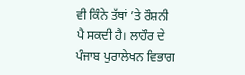ਵੀ ਕਿੰਨੇ ਤੱਥਾਂ ’ਤੇ ਰੌਸ਼ਨੀ ਪੈ ਸਕਦੀ ਹੈ। ਲਾਹੌਰ ਦੇ ਪੰਜਾਬ ਪੁਰਾਲੇਖਨ ਵਿਭਾਗ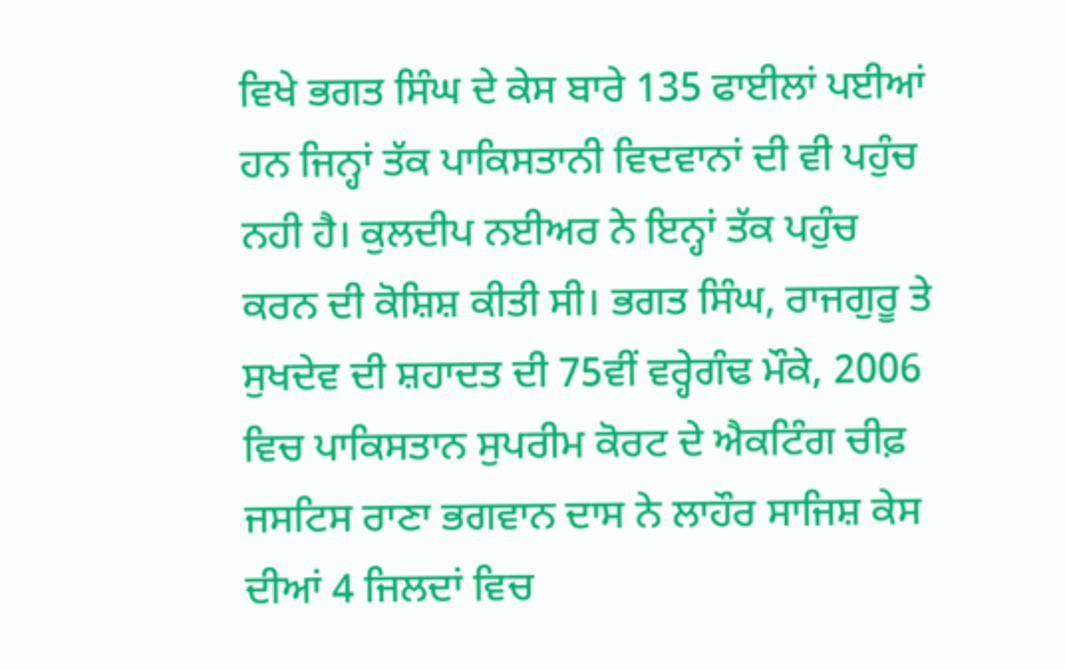ਵਿਖੇ ਭਗਤ ਸਿੰਘ ਦੇ ਕੇਸ ਬਾਰੇ 135 ਫਾਈਲਾਂ ਪਈਆਂ ਹਨ ਜਿਨ੍ਹਾਂ ਤੱਕ ਪਾਕਿਸਤਾਨੀ ਵਿਦਵਾਨਾਂ ਦੀ ਵੀ ਪਹੁੰਚ ਨਹੀ ਹੈ। ਕੁਲਦੀਪ ਨਈਅਰ ਨੇ ਇਨ੍ਹਾਂ ਤੱਕ ਪਹੁੰਚ ਕਰਨ ਦੀ ਕੋਸ਼ਿਸ਼ ਕੀਤੀ ਸੀ। ਭਗਤ ਸਿੰਘ, ਰਾਜਗੁਰੂ ਤੇ ਸੁਖਦੇਵ ਦੀ ਸ਼ਹਾਦਤ ਦੀ 75ਵੀਂ ਵਰ੍ਹੇਗੰਢ ਮੌਕੇ, 2006 ਵਿਚ ਪਾਕਿਸਤਾਨ ਸੁਪਰੀਮ ਕੋਰਟ ਦੇ ਐਕਟਿੰਗ ਚੀਫ਼ ਜਸਟਿਸ ਰਾਣਾ ਭਗਵਾਨ ਦਾਸ ਨੇ ਲਾਹੌਰ ਸਾਜਿਸ਼ ਕੇਸ ਦੀਆਂ 4 ਜਿਲਦਾਂ ਵਿਚ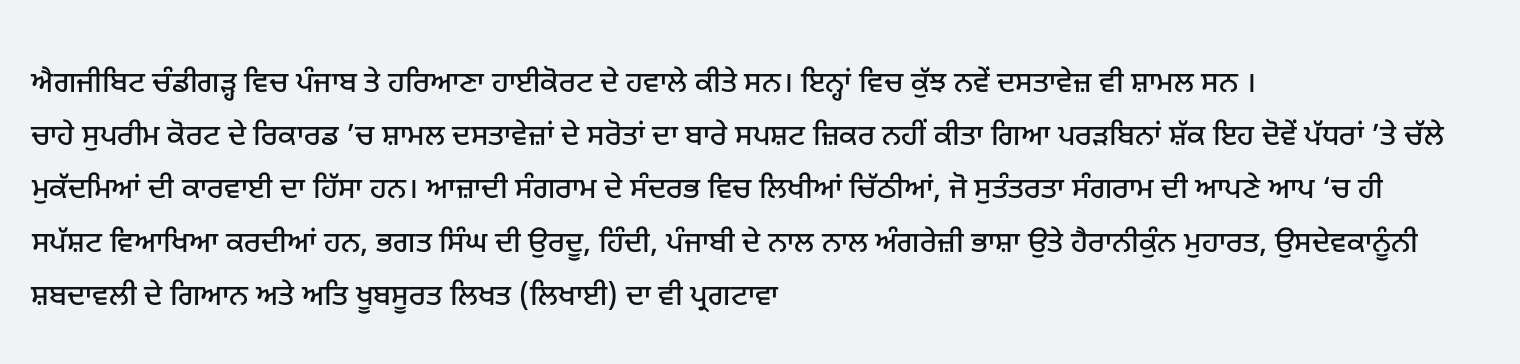ਐਗਜੀਬਿਟ ਚੰਡੀਗੜ੍ਹ ਵਿਚ ਪੰਜਾਬ ਤੇ ਹਰਿਆਣਾ ਹਾਈਕੋਰਟ ਦੇ ਹਵਾਲੇ ਕੀਤੇ ਸਨ। ਇਨ੍ਹਾਂ ਵਿਚ ਕੁੱਝ ਨਵੇਂ ਦਸਤਾਵੇਜ਼ ਵੀ ਸ਼ਾਮਲ ਸਨ ।
ਚਾਹੇ ਸੁਪਰੀਮ ਕੋਰਟ ਦੇ ਰਿਕਾਰਡ ’ਚ ਸ਼ਾਮਲ ਦਸਤਾਵੇਜ਼ਾਂ ਦੇ ਸਰੋਤਾਂ ਦਾ ਬਾਰੇ ਸਪਸ਼ਟ ਜ਼ਿਕਰ ਨਹੀਂ ਕੀਤਾ ਗਿਆ ਪਰੜਬਿਨਾਂ ਸ਼ੱਕ ਇਹ ਦੋਵੇਂ ਪੱਧਰਾਂ ’ਤੇ ਚੱਲੇ ਮੁਕੱਦਮਿਆਂ ਦੀ ਕਾਰਵਾਈ ਦਾ ਹਿੱਸਾ ਹਨ। ਆਜ਼ਾਦੀ ਸੰਗਰਾਮ ਦੇ ਸੰਦਰਭ ਵਿਚ ਲਿਖੀਆਂ ਚਿੱਠੀਆਂ, ਜੋ ਸੁਤੰਤਰਤਾ ਸੰਗਰਾਮ ਦੀ ਆਪਣੇ ਆਪ ‘ਚ ਹੀ ਸਪੱਸ਼ਟ ਵਿਆਖਿਆ ਕਰਦੀਆਂ ਹਨ, ਭਗਤ ਸਿੰਘ ਦੀ ਉਰਦੂ, ਹਿੰਦੀ, ਪੰਜਾਬੀ ਦੇ ਨਾਲ ਨਾਲ ਅੰਗਰੇਜ਼ੀ ਭਾਸ਼ਾ ਉਤੇ ਹੈਰਾਨੀਕੁੰਨ ਮੁਹਾਰਤ, ਉਸਦੇਵਕਾਨੂੰਨੀ ਸ਼ਬਦਾਵਲੀ ਦੇ ਗਿਆਨ ਅਤੇ ਅਤਿ ਖੂਬਸੂਰਤ ਲਿਖਤ (ਲਿਖਾਈ) ਦਾ ਵੀ ਪ੍ਰਗਟਾਵਾ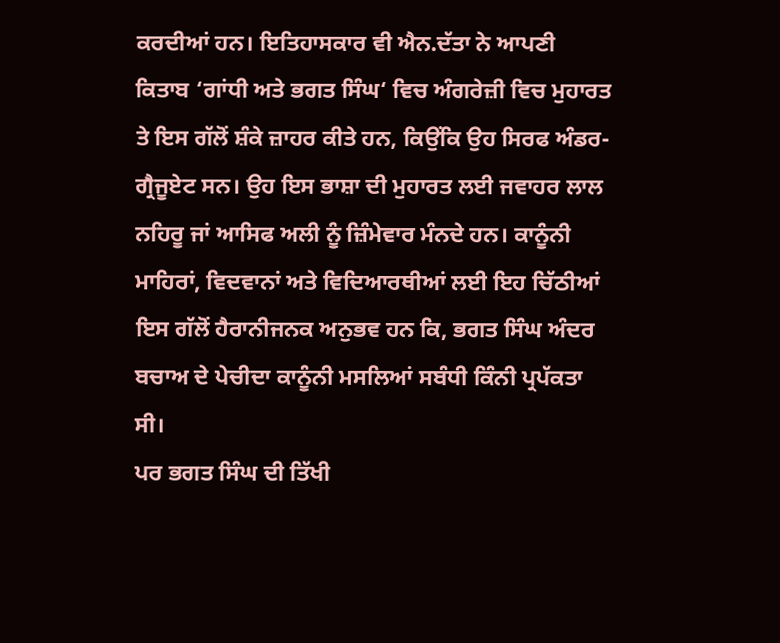ਕਰਦੀਆਂ ਹਨ। ਇਤਿਹਾਸਕਾਰ ਵੀ ਐਨ.ਦੱਤਾ ਨੇ ਆਪਣੀ ਕਿਤਾਬ ‘ਗਾਂਧੀ ਅਤੇ ਭਗਤ ਸਿੰਘ‘ ਵਿਚ ਅੰਗਰੇਜ਼ੀ ਵਿਚ ਮੁਹਾਰਤ ਤੇ ਇਸ ਗੱਲੋਂ ਸ਼ੰਕੇ ਜ਼ਾਹਰ ਕੀਤੇ ਹਨ, ਕਿਉਂਕਿ ਉਹ ਸਿਰਫ ਅੰਡਰ-ਗ੍ਰੈਜੂਏਟ ਸਨ। ਉਹ ਇਸ ਭਾਸ਼ਾ ਦੀ ਮੁਹਾਰਤ ਲਈ ਜਵਾਹਰ ਲਾਲ ਨਹਿਰੂ ਜਾਂ ਆਸਿਫ ਅਲੀ ਨੂੰ ਜ਼ਿੰਮੇਵਾਰ ਮੰਨਦੇ ਹਨ। ਕਾਨੂੰਨੀ ਮਾਹਿਰਾਂ, ਵਿਦਵਾਨਾਂ ਅਤੇ ਵਿਦਿਆਰਥੀਆਂ ਲਈ ਇਹ ਚਿੱਠੀਆਂ ਇਸ ਗੱਲੋਂ ਹੈਰਾਨੀਜਨਕ ਅਨੁਭਵ ਹਨ ਕਿ, ਭਗਤ ਸਿੰਘ ਅੰਦਰ ਬਚਾਅ ਦੇ ਪੇਚੀਦਾ ਕਾਨੂੰਨੀ ਮਸਲਿਆਂ ਸਬੰਧੀ ਕਿੰਨੀ ਪ੍ਰਪੱਕਤਾ ਸੀ।
ਪਰ ਭਗਤ ਸਿੰਘ ਦੀ ਤਿੱਖੀ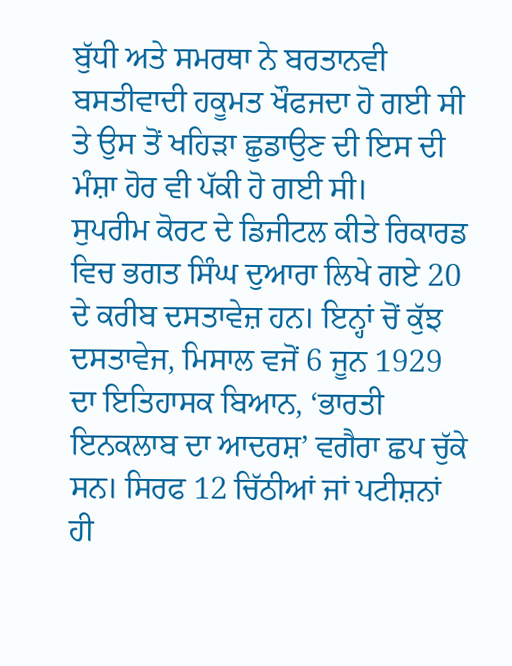ਬੁੱਧੀ ਅਤੇ ਸਮਰਥਾ ਨੇ ਬਰਤਾਨਵੀ ਬਸਤੀਵਾਦੀ ਹਕੂਮਤ ਖੌਫਜਦਾ ਹੋ ਗਈ ਸੀ ਤੇ ਉਸ ਤੋਂ ਖਹਿੜਾ ਛੁਡਾਉਣ ਦੀ ਇਸ ਦੀ ਮੰਸ਼ਾ ਹੋਰ ਵੀ ਪੱਕੀ ਹੋ ਗਈ ਸੀ।
ਸੁਪਰੀਮ ਕੋਰਟ ਦੇ ਡਿਜੀਟਲ ਕੀਤੇ ਰਿਕਾਰਡ ਵਿਚ ਭਗਤ ਸਿੰਘ ਦੁਆਰਾ ਲਿਖੇ ਗਏ 20 ਦੇ ਕਰੀਬ ਦਸਤਾਵੇਜ਼ ਹਨ। ਇਨ੍ਹਾਂ ਚੋਂ ਕੁੱਝ ਦਸਤਾਵੇਜ, ਮਿਸਾਲ ਵਜੋਂ 6 ਜੂਨ 1929 ਦਾ ਇਤਿਹਾਸਕ ਬਿਆਨ, ‘ਭਾਰਤੀ ਇਨਕਲਾਬ ਦਾ ਆਦਰਸ਼’ ਵਗੈਰਾ ਛਪ ਚੁੱਕੇ ਸਨ। ਸਿਰਫ 12 ਚਿੱਠੀਆਂ ਜਾਂ ਪਟੀਸ਼ਨਾਂ ਹੀ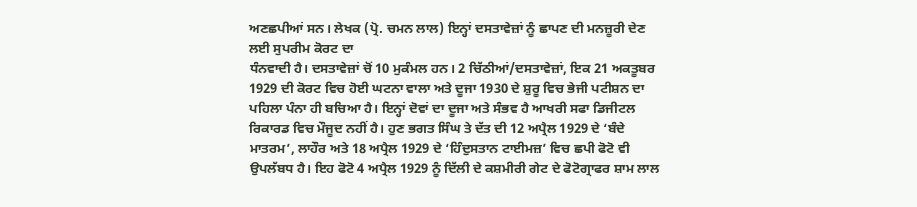ਅਣਛਪੀਆਂ ਸਨ। ਲੇਖਕ (ਪ੍ਰੋ. ਚਮਨ ਲਾਲ) ਇਨ੍ਹਾਂ ਦਸਤਾਵੇਜ਼ਾਂ ਨੂੰ ਛਾਪਣ ਦੀ ਮਨਜ਼ੂਰੀ ਦੇਣ ਲਈ ਸੁਪਰੀਮ ਕੋਰਟ ਦਾ
ਧੰਨਵਾਦੀ ਹੈ। ਦਸਤਾਵੇਜ਼ਾਂ ਚੋਂ 10 ਮੁਕੰਮਲ ਹਨ। 2 ਚਿੱਠੀਆਂ/ਦਸਤਾਵੇਜ਼ਾਂ, ਇਕ 21 ਅਕਤੂਬਰ 1929 ਦੀ ਕੋਰਟ ਵਿਚ ਹੋਈ ਘਟਨਾ ਵਾਲਾ ਅਤੇ ਦੂਜਾ 1930 ਦੇ ਸ਼ੁਰੂ ਵਿਚ ਭੇਜੀ ਪਟੀਸ਼ਨ ਦਾ ਪਹਿਲਾ ਪੰਨਾ ਹੀ ਬਚਿਆ ਹੈ। ਇਨ੍ਹਾਂ ਦੋਵਾਂ ਦਾ ਦੂਜਾ ਅਤੇ ਸੰਭਵ ਹੈ ਆਖਰੀ ਸਫਾ ਡਿਜੀਟਲ ਰਿਕਾਰਡ ਵਿਚ ਮੌਜੂਦ ਨਹੀਂ ਹੈ। ਹੁਣ ਭਗਤ ਸਿੰਘ ਤੇ ਦੱਤ ਦੀ 12 ਅਪ੍ਰੈਲ 1929 ਦੇ ‘ਬੰਦੇ ਮਾਤਰਮ’, ਲਾਹੌਰ ਅਤੇ 18 ਅਪ੍ਰੈਲ 1929 ਦੇ ‘ਹਿੰਦੁਸਤਾਨ ਟਾਈਮਜ਼’ ਵਿਚ ਛਪੀ ਫੋਟੋ ਵੀ ਉਪਲੱਬਧ ਹੈ। ਇਹ ਫੋਟੋ 4 ਅਪ੍ਰੈਲ 1929 ਨੂੰ ਦਿੱਲੀ ਦੇ ਕਸ਼ਮੀਰੀ ਗੇਟ ਦੇ ਫੋਟੋਗ੍ਰਾਫਰ ਸ਼ਾਮ ਲਾਲ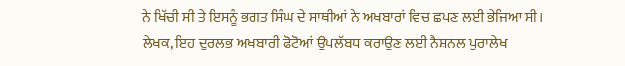ਨੇ ਖਿੱਚੀ ਸੀ ਤੇ ਇਸਨੂੰ ਭਗਤ ਸਿੰਘ ਦੇ ਸਾਥੀਆਂ ਨੇ ਅਖਬਾਰਾਂ ਵਿਚ ਛਪਣ ਲਈ ਭੇਜਿਆ ਸੀ। ਲੇਖਕ, ਇਹ ਦੁਰਲਭ ਅਖਬਾਰੀ ਫੋਟੋਆਂ ਉਪਲੱਬਧ ਕਰਾਉਣ ਲਈ ਨੈਸ਼ਨਲ ਪੁਰਾਲੇਖ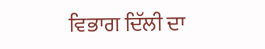ਵਿਭਾਗ ਦਿੱਲੀ ਦਾ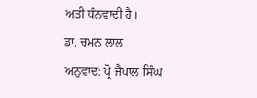ਅਤੀ ਧੰਨਵਾਦੀ ਹੈ।
ਡਾ. ਚਮਨ ਲਾਲ
ਅਨੁਵਾਦ: ਪ੍ਰੋ ਜੈਪਾਲ ਸਿੰਘ